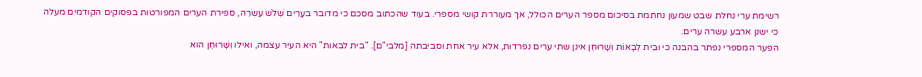רשימת ערי נחלת שבט שמעון נחתמת בסיכום מספר הערים הכולל, אך מעוררת קושי מספרי. בעוד שהכתוב מסכם כי מדובר בעָרִים שְׁלֹשׁ עֶשְׂרֵה, ספירת הערים המפורטות בפסוקים הקודמים מעלה כי ישנן ארבע עשרה ערים.
הפער המספרי נפתר בהבנה כי וּבֵית לְבָאוֹת וְשָׁרוּחֶן אינן שתי ערים נפרדות, אלא עיר אחת וסביבתה [מלבי"ם]. "בית לבאות" היא העיר עצמה, ואילו וְשָׁרוּחֶן הוא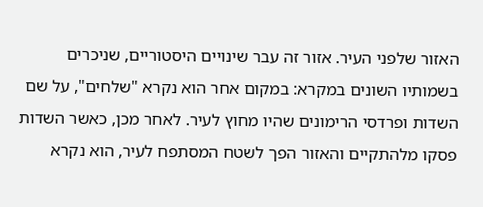האזור שלפני העיר. אזור זה עבר שינויים היסטוריים, שניכרים בשמותיו השונים במקרא: במקום אחר הוא נקרא "שלחים", על שם השדות ופרדסי הרימונים שהיו מחוץ לעיר. לאחר מכן, כאשר השדות פסקו מלהתקיים והאזור הפך לשטח המסתפח לעיר, הוא נקרא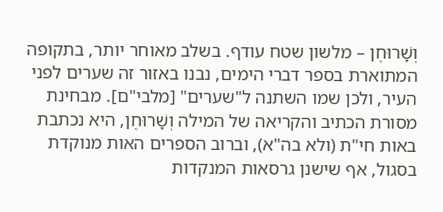וְשָׁרוּחֶן – מלשון שטח עודף. בשלב מאוחר יותר, בתקופה המתוארת בספר דברי הימים, נבנו באזור זה שערים לפני העיר, ולכן שמו השתנה ל"שערים" [מלבי"ם]. מבחינת מסורת הכתיב והקריאה של המילה וְשָׁרוּחֶן, היא נכתבת באות חי"ת (ולא בה"א), וברוב הספרים האות מנוקדת בסגול, אף שישנן גרסאות המנקדות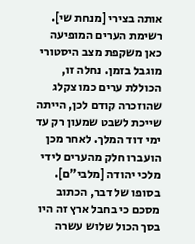אותה בצירי [מנחת שי].
רשימת הערים המופיעה כאן משקפת מצב היסטורי מוגבל בזמן. נחלה זו, הכוללת ערים כמו צקלג שהוזכרה קודם לכן, הייתה שייכת לשבט שמעון רק עד ימי דוד המלך. לאחר מכן הועברו חלק מהערים לידי מלכי יהודה [מלבי"ם]. בסופו של דבר, הכתוב מסכם כי בחבל ארץ זה היו בסך הכול שלוש עשרה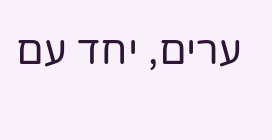ערים, יחד עם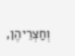וְחַצְרֵיהֶן,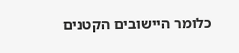כלומר היישובים הקטנים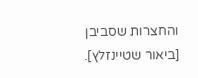והחצרות שסביבן [ביאור שטיינזלץ].